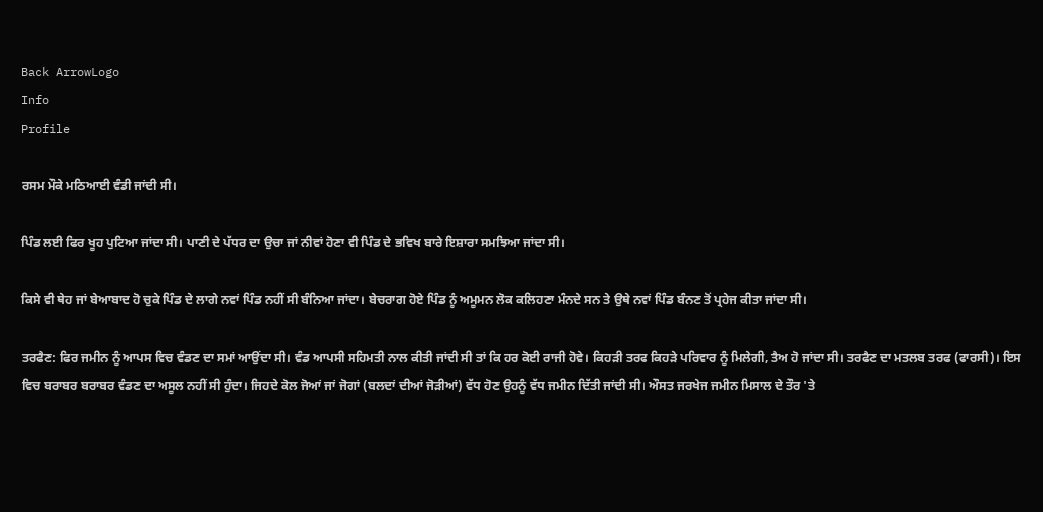Back ArrowLogo
Info
Profile

ਰਸਮ ਮੌਕੇ ਮਠਿਆਈ ਵੰਡੀ ਜਾਂਦੀ ਸੀ।

ਪਿੰਡ ਲਈ ਫਿਰ ਖੂਹ ਪੁਟਿਆ ਜਾਂਦਾ ਸੀ। ਪਾਣੀ ਦੇ ਪੱਧਰ ਦਾ ਉਚਾ ਜਾਂ ਨੀਵਾਂ ਹੋਣਾ ਵੀ ਪਿੰਡ ਦੇ ਭਵਿਖ ਬਾਰੇ ਇਸ਼ਾਰਾ ਸਮਝਿਆ ਜਾਂਦਾ ਸੀ।

ਕਿਸੇ ਵੀ ਥੇਹ ਜਾਂ ਬੇਆਬਾਦ ਹੋ ਚੁਕੇ ਪਿੰਡ ਦੇ ਲਾਗੇ ਨਵਾਂ ਪਿੰਡ ਨਹੀਂ ਸੀ ਬੰਨਿਆ ਜਾਂਦਾ। ਬੇਚਰਾਗ ਹੋਏ ਪਿੰਡ ਨੂੰ ਅਮੂਮਨ ਲੋਕ ਕਲਿਹਣਾ ਮੰਨਦੇ ਸਨ ਤੇ ਉਥੇ ਨਵਾਂ ਪਿੰਡ ਬੰਨਣ ਤੋਂ ਪ੍ਰਹੇਜ ਕੀਤਾ ਜਾਂਦਾ ਸੀ।

ਤਰਫੈਣ: ਫਿਰ ਜਮੀਨ ਨੂੰ ਆਪਸ ਵਿਚ ਵੰਡਣ ਦਾ ਸਮਾਂ ਆਉਂਦਾ ਸੀ। ਵੰਡ ਆਪਸੀ ਸਹਿਮਤੀ ਨਾਲ ਕੀਤੀ ਜਾਂਦੀ ਸੀ ਤਾਂ ਕਿ ਹਰ ਕੋਈ ਰਾਜੀ ਹੋਵੇ। ਕਿਹੜੀ ਤਰਫ ਕਿਹੜੇ ਪਰਿਵਾਰ ਨੂੰ ਮਿਲੇਗੀ, ਤੈਅ ਹੋ ਜਾਂਦਾ ਸੀ। ਤਰਫੈਣ ਦਾ ਮਤਲਬ ਤਰਫ (ਫਾਰਸੀ)। ਇਸ ਵਿਚ ਬਰਾਬਰ ਬਰਾਬਰ ਵੰਡਣ ਦਾ ਅਸੂਲ ਨਹੀਂ ਸੀ ਹੁੰਦਾ। ਜਿਹਦੇ ਕੋਲ ਜੋਆਂ ਜਾਂ ਜੋਗਾਂ (ਬਲਦਾਂ ਦੀਆਂ ਜੋੜੀਆਂ) ਵੱਧ ਹੋਣ ਉਹਨੂੰ ਵੱਧ ਜਮੀਨ ਦਿੱਤੀ ਜਾਂਦੀ ਸੀ। ਔਸਤ ਜਰਖੇਜ ਜਮੀਨ ਮਿਸਾਲ ਦੇ ਤੌਰ 'ਤੇ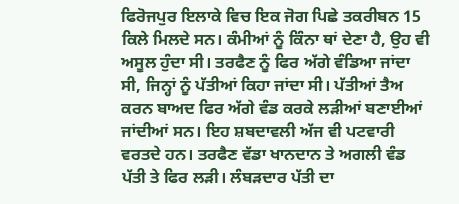ਫਿਰੋਜਪੁਰ ਇਲਾਕੇ ਵਿਚ ਇਕ ਜੋਗ ਪਿਛੇ ਤਕਰੀਬਨ 15 ਕਿਲੇ ਮਿਲਦੇ ਸਨ। ਕੰਮੀਆਂ ਨੂੰ ਕਿੰਨਾ ਥਾਂ ਦੇਣਾ ਹੈ, ਉਹ ਵੀ ਅਸੂਲ ਹੁੰਦਾ ਸੀ। ਤਰਫੈਣ ਨੂੰ ਫਿਰ ਅੱਗੇ ਵੰਡਿਆ ਜਾਂਦਾ ਸੀ, ਜਿਨ੍ਹਾਂ ਨੂੰ ਪੱਤੀਆਂ ਕਿਹਾ ਜਾਂਦਾ ਸੀ। ਪੱਤੀਆਂ ਤੈਅ ਕਰਨ ਬਾਅਦ ਫਿਰ ਅੱਗੇ ਵੰਡ ਕਰਕੇ ਲੜੀਆਂ ਬਣਾਈਆਂ ਜਾਂਦੀਆਂ ਸਨ। ਇਹ ਸ਼ਬਦਾਵਲੀ ਅੱਜ ਵੀ ਪਟਵਾਰੀ ਵਰਤਦੇ ਹਨ। ਤਰਫੈਣ ਵੱਡਾ ਖਾਨਦਾਨ ਤੇ ਅਗਲੀ ਵੰਡ ਪੱਤੀ ਤੇ ਫਿਰ ਲੜੀ। ਲੰਬੜਦਾਰ ਪੱਤੀ ਦਾ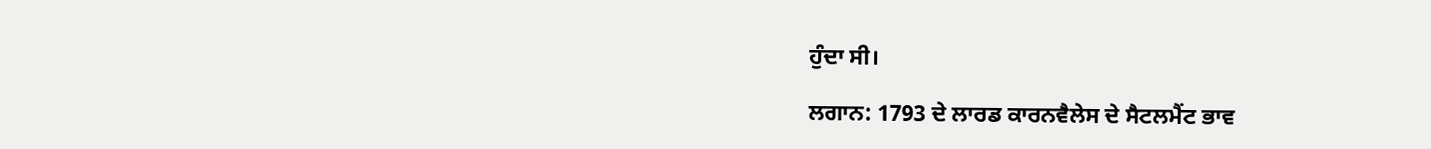ਹੁੰਦਾ ਸੀ।

ਲਗਾਨ: 1793 ਦੇ ਲਾਰਡ ਕਾਰਨਵੈਲੇਸ ਦੇ ਸੈਟਲਮੈਂਟ ਭਾਵ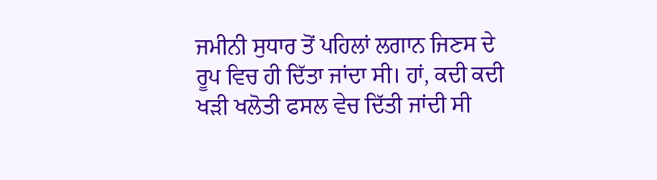ਜਮੀਨੀ ਸੁਧਾਰ ਤੋਂ ਪਹਿਲਾਂ ਲਗਾਨ ਜਿਣਸ ਦੇ ਰੂਪ ਵਿਚ ਹੀ ਦਿੱਤਾ ਜਾਂਦਾ ਸੀ। ਹਾਂ, ਕਦੀ ਕਦੀ ਖੜੀ ਖਲੋਤੀ ਫਸਲ ਵੇਚ ਦਿੱਤੀ ਜਾਂਦੀ ਸੀ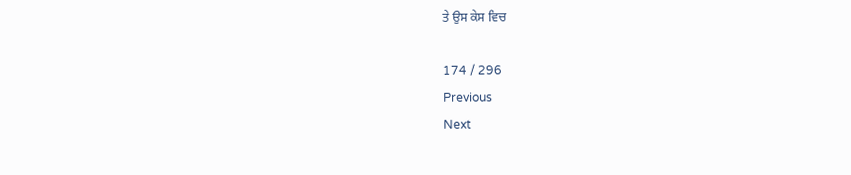ਤੇ ਉਸ ਕੇਸ ਵਿਚ

174 / 296
Previous
Next